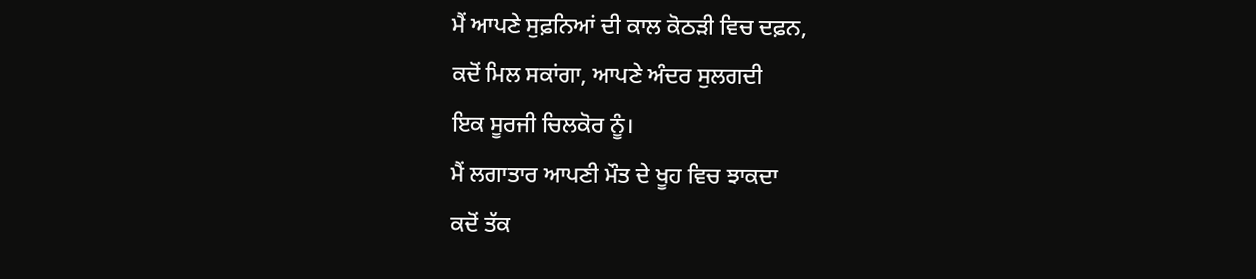ਮੈਂ ਆਪਣੇ ਸੁਫ਼ਨਿਆਂ ਦੀ ਕਾਲ ਕੋਠੜੀ ਵਿਚ ਦਫ਼ਨ,
ਕਦੋਂ ਮਿਲ ਸਕਾਂਗਾ, ਆਪਣੇ ਅੰਦਰ ਸੁਲਗਦੀ
ਇਕ ਸੂਰਜੀ ਚਿਲਕੋਰ ਨੂੰ।
ਮੈਂ ਲਗਾਤਾਰ ਆਪਣੀ ਮੌਤ ਦੇ ਖੂਹ ਵਿਚ ਝਾਕਦਾ
ਕਦੋਂ ਤੱਕ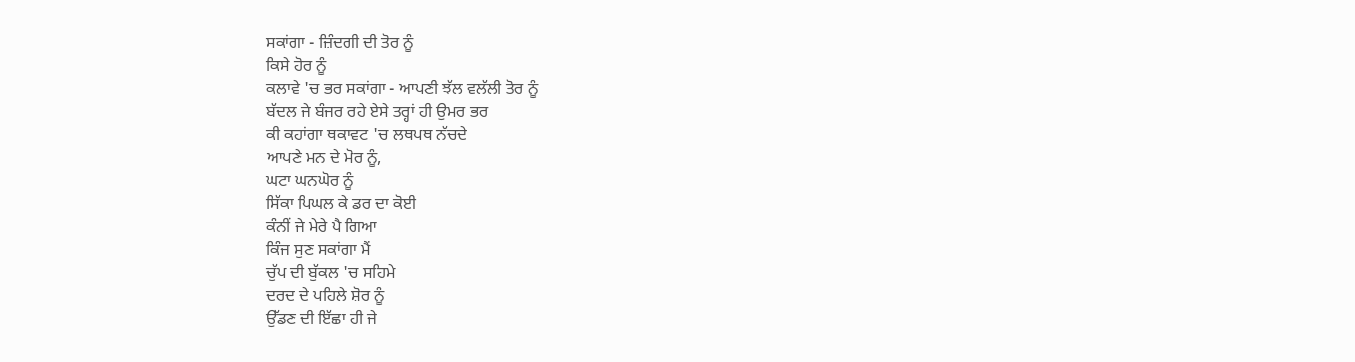ਸਕਾਂਗਾ - ਜ਼ਿੰਦਗੀ ਦੀ ਤੋਰ ਨੂੰ
ਕਿਸੇ ਹੋਰ ਨੂੰ
ਕਲਾਵੇ 'ਚ ਭਰ ਸਕਾਂਗਾ - ਆਪਣੀ ਝੱਲ ਵਲੱਲੀ ਤੋਰ ਨੂੰ
ਬੱਦਲ ਜੇ ਬੰਜਰ ਰਹੇ ਏਸੇ ਤਰ੍ਹਾਂ ਹੀ ਉਮਰ ਭਰ
ਕੀ ਕਹਾਂਗਾ ਥਕਾਵਟ 'ਚ ਲਥਪਥ ਨੱਚਦੇ
ਆਪਣੇ ਮਨ ਦੇ ਮੋਰ ਨੂੰ,
ਘਟਾ ਘਨਘੋਰ ਨੂੰ
ਸਿੱਕਾ ਪਿਘਲ ਕੇ ਡਰ ਦਾ ਕੋਈ
ਕੰਨੀਂ ਜੇ ਮੇਰੇ ਪੈ ਗਿਆ
ਕਿੰਜ ਸੁਣ ਸਕਾਂਗਾ ਮੈਂ
ਚੁੱਪ ਦੀ ਬੁੱਕਲ 'ਚ ਸਹਿਮੇ
ਦਰਦ ਦੇ ਪਹਿਲੇ ਸ਼ੋਰ ਨੂੰ
ਉੱਡਣ ਦੀ ਇੱਛਾ ਹੀ ਜੇ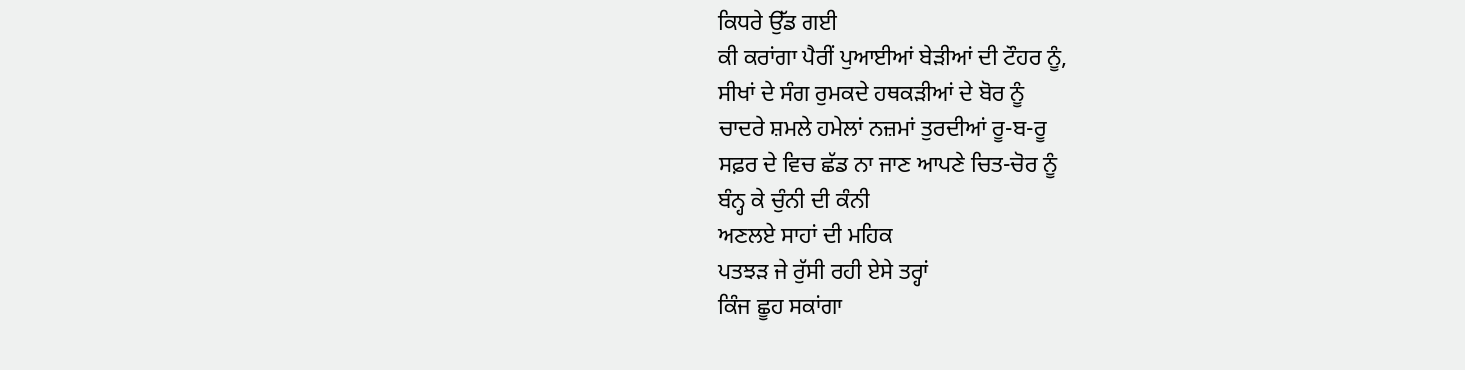ਕਿਧਰੇ ਉੱਡ ਗਈ
ਕੀ ਕਰਾਂਗਾ ਪੈਰੀਂ ਪੁਆਈਆਂ ਬੇੜੀਆਂ ਦੀ ਟੌਹਰ ਨੂੰ,
ਸੀਖਾਂ ਦੇ ਸੰਗ ਰੁਮਕਦੇ ਹਥਕੜੀਆਂ ਦੇ ਬੋਰ ਨੂੰ
ਚਾਦਰੇ ਸ਼ਮਲੇ ਹਮੇਲਾਂ ਨਜ਼ਮਾਂ ਤੁਰਦੀਆਂ ਰੂ-ਬ-ਰੂ
ਸਫ਼ਰ ਦੇ ਵਿਚ ਛੱਡ ਨਾ ਜਾਣ ਆਪਣੇ ਚਿਤ-ਚੋਰ ਨੂੰ
ਬੰਨ੍ਹ ਕੇ ਚੁੰਨੀ ਦੀ ਕੰਨੀ
ਅਣਲਏ ਸਾਹਾਂ ਦੀ ਮਹਿਕ
ਪਤਝੜ ਜੇ ਰੁੱਸੀ ਰਹੀ ਏਸੇ ਤਰ੍ਹਾਂ
ਕਿੰਜ ਛੂਹ ਸਕਾਂਗਾ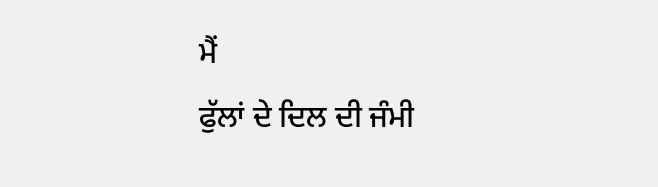ਮੈਂ
ਫੁੱਲਾਂ ਦੇ ਦਿਲ ਦੀ ਜੰਮੀ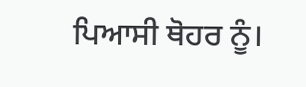ਪਿਆਸੀ ਥੋਹਰ ਨੂੰ।